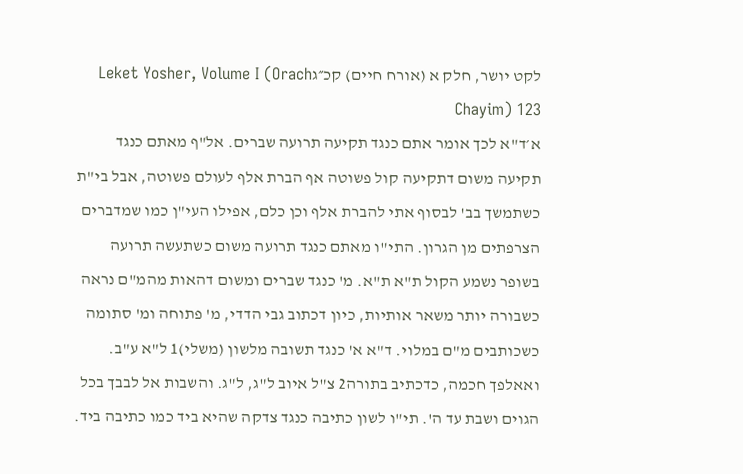לקט יושר, חלק א (אורח חיים) קכ״גLeket Yosher, Volume I (Orach Chayim) 123
א׳ד"א לכך אומר אתם כנגד תקיעה תרועה שברים. אל"ף מאתם כנגד תקיעה משום דתקיעה קול פשוטה אף הברת אלף לעולם פשוטה, אבל בי"ת כשתמשך בב' לבסוף אתי להברת אלף וכן כלם, אפילו העי"ן כמו שמדברים הצרפתים מן הגרון. התי"ו מאתם כנגד תרועה משום כשתעשה תרועה בשופר נשמע הקול ת"א ת"א. מ' כנגד שברים ומשום דהאות מהמ"ם נראה כשבורה יותר משאר אותיות, כיון דכתוב גבי הדדי, מ' פתוחה ומ' סתומה כשכותבים מ"ם במלוי. ד"א א' כנגד תשובה מלשון (משלי)1 ל"א ע"ב. ואאלפך חכמה, כדכתיב בתורה2 צ"ל איוב ל"ג, ל"ג. והשבות אל לבבך בכל הגוים ושבת עד ה'. תי"ו לשון כתיבה כנגד צדקה שהיא ביד כמו כתיבה ביד.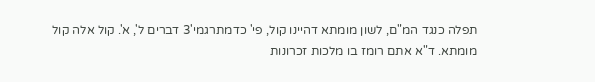תפלה כנגד המ"ם, לשון מומתא דהיינו קול, פי' כדמתרגמי'3 דברים ל', א'. קול אלה קול מומתא. ד"א אתם רומז בו מלכות זכרונות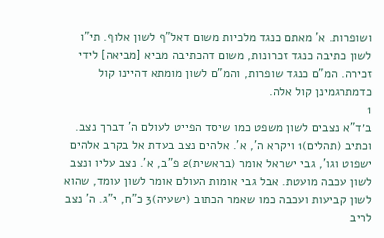ושופרות. א' מאתם כנגד מלכיות משום דאל"ף לשון אלוף. תי"ו לשון כתיבה כנגד זכרונות, משום דהכתיבה מביא [מביאה] לידי זכירה. המ"ם כנגד שופרות, והמ"ם לשון מומתא דהיינו קול כדמתרגמינן קול אלה.
1
ב׳ד"א נצבים לשון משפט כמו שיסד הפייט לעולם ה' דברך נצב. וכתיב (תהלים)1 ויקרא ה', א'. אלהים נצב בעדת אל בקרב אלהים ישפוט וגו', גבי ישראל אומר (בראשית)2 פ"ב, א'. נצב עליו ונצב לשון עכבה מועטת. אבל גבי אומות העולם אומר לשון עומד, שהוא לשון קביעות ועכבה כמו שאמר הכתוב (ישעיה)3 כ"ח, י"ג. ה' נצב לריב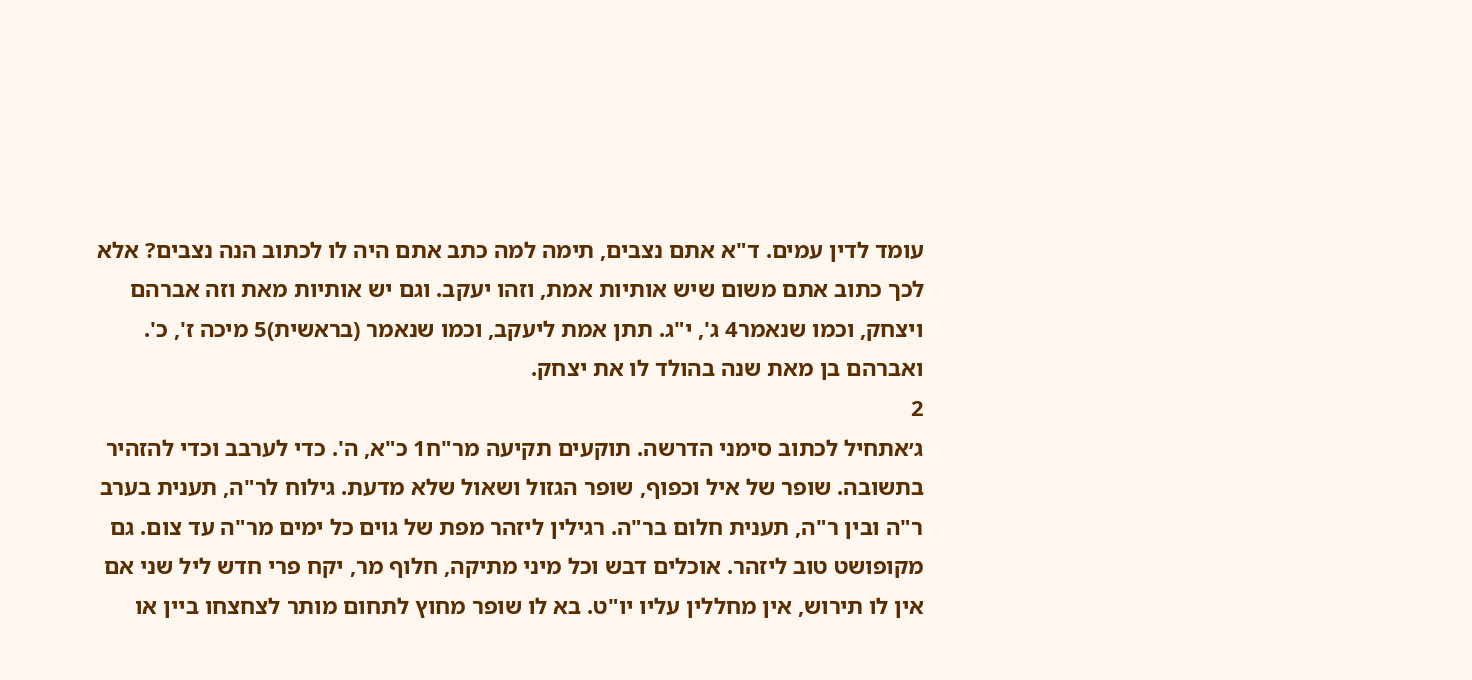עומד לדין עמים. ד"א אתם נצבים, תימה למה כתב אתם היה לו לכתוב הנה נצבים? אלא לכך כתוב אתם משום שיש אותיות אמת, וזהו יעקב. וגם יש אותיות מאת וזה אברהם ויצחק, וכמו שנאמר4 ג', י"ג. תתן אמת ליעקב, וכמו שנאמר (בראשית)5 מיכה ז', כ'. ואברהם בן מאת שנה בהולד לו את יצחק.
2
ג׳אתחיל לכתוב סימני הדרשה. תוקעים תקיעה מר"ח1 כ"א, ה'. כדי לערבב וכדי להזהיר בתשובה. שופר של איל וכפוף, שופר הגזול ושאול שלא מדעת. גילוח לר"ה, תענית בערב ר"ה ובין ר"ה, תענית חלום בר"ה. רגילין ליזהר מפת של גוים כל ימים מר"ה עד צום. גם מקופושט טוב ליזהר. אוכלים דבש וכל מיני מתיקה, חלוף מר, יקח פרי חדש ליל שני אם אין לו תירוש, אין מחללין עליו יו"ט. בא לו שופר מחוץ לתחום מותר לצחצחו ביין או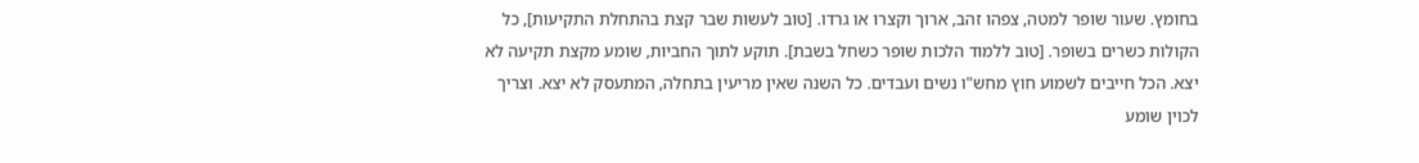בחומץ. שעור שופר למטה, צפהו זהב, ארוך וקצרו או גרדו. [טוב לעשות שבר קצת בהתחלת התקיעות], כל הקולות כשרים בשופר. [טוב ללמוד הלכות שופר כשחל בשבת]. תוקע לתוך החביות, שומע מקצת תקיעה לא יצא. הכל חייבים לשמוע חוץ מחש"ו נשים ועבדים. כל השנה שאין מריעין בתחלה, המתעסק לא יצא. וצריך לכוין שומע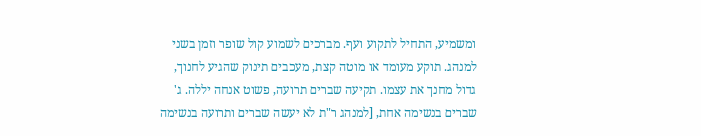ומשמיע, התחיל לתקוע ועף. מברכים לשמוע קול שופר וזמן בשני למנהג. תוקע מעומד או מוטה קצת, מעכבים תינוק שהגיע לחנוך, גדול מחנך את עצמו. תקיעה שברים תרועה, פשוט אנחה יללה. ג' שברים בנשימה אחת, [למנהג ר"ת לא יעשה שברים ותרועה בנשימה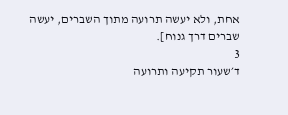אחת, ולא יעשה תרועה מתוך השברים, יעשה שברים דרך גנוח].
3
ד׳שעור תקיעה ותרועה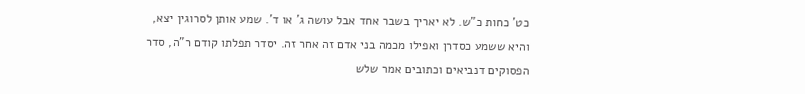כט' כחות כ"ש. לא יאריך בשבר אחד אבל עושה ג' או ד'. שמע אותן לסרוגין יצא, והיא ששמע כסדרן ואפילו מכמה בני אדם זה אחר זה. יסדר תפלתו קודם ר"ה, סדר הפסוקים דנביאים וכתובים אמר שלש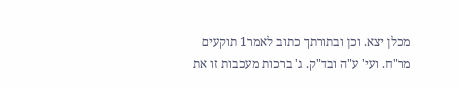מכלן יצא. וכן ובתורתך כתוב לאמר1 תוקעים מר"ח. ועי' ע"ה ובד"ק. ג' ברכות מעכבות זו את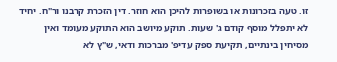זו. טעה בזכרונות או בשופרות להיכן הוא חוזר. דין הזכרת קרבנו ור"ח. יחיד לא יתפלל מוסף קודם ג' שעות. תוקע מיושב הוא התוקע מעומד ואין מסיחין בינתיים, תקיעת ספק עדיפ' מברכות ודאי, ש"ץ לא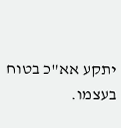יתקע אא"כ בטוח בעצמו.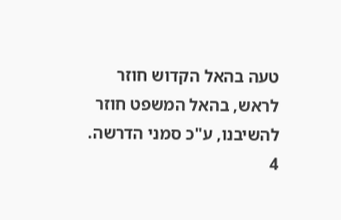טעה בהאל הקדוש חוזר לראש, בהאל המשפט חוזר להשיבנו, ע"כ סמני הדרשה.
4